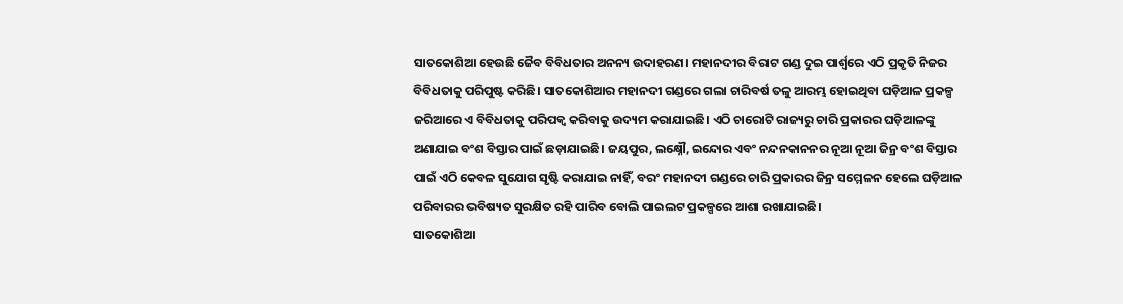ସାତକୋଶିଆ ହେଉଛି ଜୈବ ବିବିଧତାର ଅନନ୍ୟ ଉଦାହରଣ। ମହାନଦୀର ବିରାଟ ଗଣ୍ଡ ଦୁଇ ପାର୍ଶ୍ବରେ ଏଠି ପ୍ରକୃତି ନିଜର ବିବିଧତାକୁ ପରିପୁଷ୍ଟ କରିଛି। ସାତକୋଶିଆର ମହାନଦୀ ଗଣ୍ଡରେ ଗଲା ଚାରିବର୍ଷ ତଳୁ ଆରମ୍ଭ ହୋଇଥିବା ଘଡ଼ିଆଳ ପ୍ରକଳ୍ପ ଜରିଆରେ ଏ ବିବିଧତାକୁ ପରିପକ୍ବ କରିବାକୁ ଉଦ୍ୟମ କରାଯାଇଛି। ଏଠି ଚାରୋଟି ରାଜ୍ୟରୁ ଚାରି ପ୍ରକାରର ଘଡ଼ିଆଳଙ୍କୁ ଅଣାଯାଇ ବଂଶ ବିସ୍ତାର ପାଇଁ ଛଡ଼ାଯାଇଛି। ଜୟପୁର, ଲକ୍ଷ୍ନୌ, ଇନ୍ଦୋର ଏବଂ ନନ୍ଦନକାନନର ନୂଆ ନୂଆ ଜିନ୍ର ବଂଶ ବିସ୍ତାର ପାଇଁ ଏଠି କେବଳ ସୁଯୋଗ ସୃଷ୍ଟି କରାଯାଇ ନାହିଁ, ବରଂ ମହାନଦୀ ଗଣ୍ଡରେ ଚାରି ପ୍ରକାରର ଜିନ୍ର ସମ୍ମେଳନ ହେଲେ ଘଡ଼ିଆଳ ପରିବାରର ଭବିଷ୍ୟତ ସୁରକ୍ଷିତ ରହି ପାରିବ ବୋଲି ପାଇଲଟ ପ୍ରକଳ୍ପରେ ଆଶା ରଖାଯାଇଛି।
ସାତକୋଶିଆ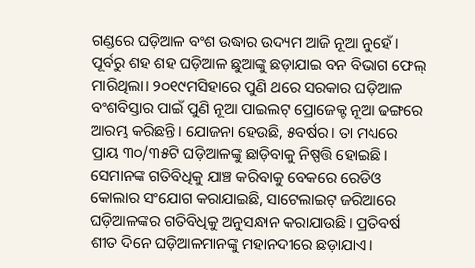ଗଣ୍ଡରେ ଘଡ଼ିଆଳ ବଂଶ ଉଦ୍ଧାର ଉଦ୍ୟମ ଆଜି ନୂଆ ନୁହେଁ। ପୂର୍ବରୁ ଶହ ଶହ ଘଡ଼ିଆଳ ଛୁଆଙ୍କୁ ଛଡ଼ାଯାଇ ବନ ବିଭାଗ ଫେଲ୍ ମାରିଥିଲା। ୨୦୧୯ମସିହାରେ ପୁଣି ଥରେ ସରକାର ଘଡ଼ିଆଳ ବଂଶବିସ୍ତାର ପାଇଁ ପୁଣି ନୂଆ ପାଇଲଟ୍ ପ୍ରୋଜେକ୍ଟ ନୂଆ ଢଙ୍ଗରେ ଆରମ୍ଭ କରିଛନ୍ତି। ଯୋଜନା ହେଉଛି, ୫ବର୍ଷର। ତା ମଧ୍ୟରେ ପ୍ରାୟ ୩୦/୩୫ଟି ଘଡ଼ିଆଳଙ୍କୁ ଛାଡ଼ିବାକୁ ନିଷ୍ପତ୍ତି ହୋଇଛି। ସେମାନଙ୍କ ଗତିବିଧିକୁ ଯାଞ୍ଚ କରିବାକୁ ବେକରେ ରେଡିଓ କୋଲାର ସଂଯୋଗ କରାଯାଇଛି, ସାଟେଲାଇଟ୍ ଜରିଆରେ ଘଡ଼ିଆଳଙ୍କର ଗତିବିଧିକୁ ଅନୁସନ୍ଧାନ କରାଯାଉଛି। ପ୍ରତିବର୍ଷ ଶୀତ ଦିନେ ଘଡ଼ିଆଳମାନଙ୍କୁ ମହାନଦୀରେ ଛଡ଼ାଯାଏ।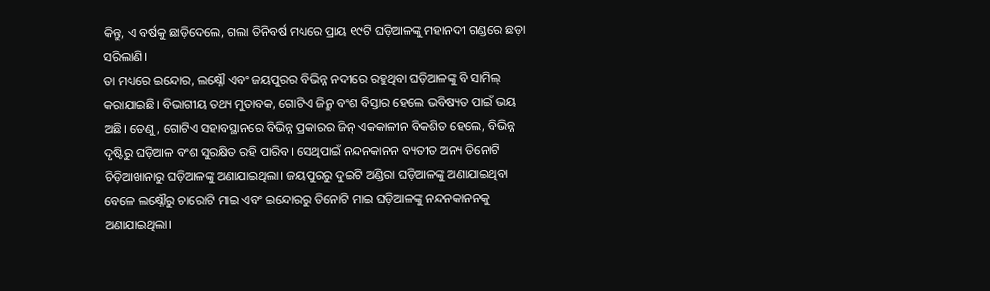କିନ୍ତୁ, ଏ ବର୍ଷକୁ ଛାଡ଼ିଦେଲେ, ଗଲା ତିନିବର୍ଷ ମଧ୍ୟରେ ପ୍ରାୟ ୧୯ଟି ଘଡ଼ିଆଳଙ୍କୁ ମହାନଦୀ ଗଣ୍ଡରେ ଛଡ଼ା ସରିଲାଣି।
ତା ମଧ୍ୟରେ ଇନ୍ଦୋର, ଲକ୍ଷ୍ନୌ ଏବଂ ଜୟପୁରର ବିଭିନ୍ନ ନଦୀରେ ରହୁଥିବା ଘଡ଼ିଆଳଙ୍କୁ ବି ସାମିଲ୍ କରାଯାଇଛି। ବିଭାଗୀୟ ତଥ୍ୟ ମୁତାବକ, ଗୋଟିଏ ଜିନ୍ରୁ ବଂଶ ବିସ୍ତାର ହେଲେ ଭବିଷ୍ୟତ ପାଇଁ ଭୟ ଅଛି। ତେଣୁ, ଗୋଟିଏ ସହାବସ୍ଥାନରେ ବିଭିନ୍ନ ପ୍ରକାରର ଜିନ୍ ଏକକାଳୀନ ବିକଶିତ ହେଲେ, ବିଭିନ୍ନ ଦୃଷ୍ଟିରୁ ଘଡ଼ିଆଳ ବଂଶ ସୁରକ୍ଷିତ ରହି ପାରିବ। ସେଥିପାଇଁ ନନ୍ଦନକାନନ ବ୍ୟତୀତ ଅନ୍ୟ ତିନୋଟି ଚିଡ଼ିଆଖାନାରୁ ଘଡ଼ିଆଳଙ୍କୁ ଅଣାଯାଇଥିଲା। ଜୟପୁରରୁ ଦୁଇଟି ଅଣ୍ଡିରା ଘଡ଼ିଆଳଙ୍କୁ ଅଣାଯାଇଥିବା ବେଳେ ଲକ୍ଷ୍ନୌରୁ ଚାରୋଟି ମାଇ ଏବଂ ଇନ୍ଦୋରରୁ ତିନୋଟି ମାଇ ଘଡ଼ିଆଳଙ୍କୁ ନନ୍ଦନକାନନକୁ ଅଣାଯାଇଥିଲା।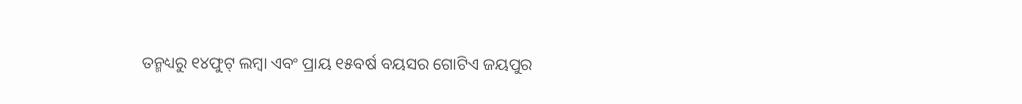ତନ୍ମଧ୍ୟରୁ ୧୪ଫୁଟ୍ ଲମ୍ବା ଏବଂ ପ୍ରାୟ ୧୫ବର୍ଷ ବୟସର ଗୋଟିଏ ଜୟପୁର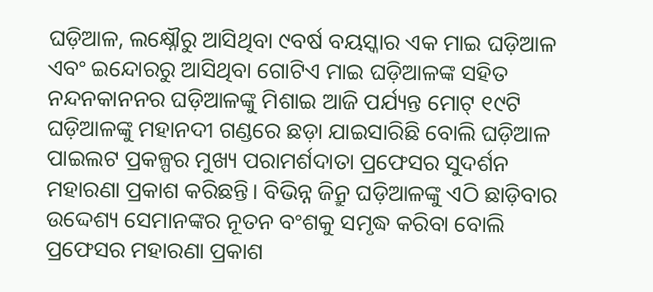ଘଡ଼ିଆଳ, ଲକ୍ଷ୍ନୌରୁ ଆସିଥିବା ୯ବର୍ଷ ବୟସ୍କାର ଏକ ମାଇ ଘଡ଼ିଆଳ ଏବଂ ଇନ୍ଦୋରରୁ ଆସିଥିବା ଗୋଟିଏ ମାଇ ଘଡ଼ିଆଳଙ୍କ ସହିତ ନନ୍ଦନକାନନର ଘଡ଼ିଆଳଙ୍କୁ ମିଶାଇ ଆଜି ପର୍ଯ୍ୟନ୍ତ ମୋଟ୍ ୧୯ଟି ଘଡ଼ିଆଳଙ୍କୁ ମହାନଦୀ ଗଣ୍ଡରେ ଛଡ଼ା ଯାଇସାରିଛି ବୋଲି ଘଡ଼ିଆଳ ପାଇଲଟ ପ୍ରକଳ୍ପର ମୁଖ୍ୟ ପରାମର୍ଶଦାତା ପ୍ରଫେସର ସୁଦର୍ଶନ ମହାରଣା ପ୍ରକାଶ କରିଛନ୍ତି। ବିଭିନ୍ନ ଜିନ୍ରୁ ଘଡ଼ିଆଳଙ୍କୁ ଏଠି ଛାଡ଼ିବାର ଉଦ୍ଦେଶ୍ୟ ସେମାନଙ୍କର ନୂତନ ବଂଶକୁ ସମୃଦ୍ଧ କରିବା ବୋଲି ପ୍ରଫେସର ମହାରଣା ପ୍ରକାଶ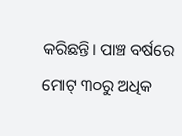କରିଛନ୍ତି। ପାଞ୍ଚ ବର୍ଷରେ ମୋଟ୍ ୩୦ରୁ ଅଧିକ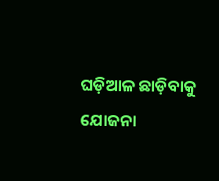ଘଡ଼ିଆଳ ଛାଡ଼ିବାକୁ ଯୋଜନା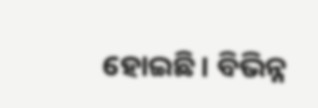ହୋଇଛି। ବିଭିନ୍ନ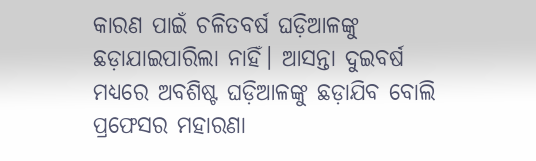କାରଣ ପାଇଁ ଚଳିତବର୍ଷ ଘଡ଼ିଆଳଙ୍କୁ ଛଡ଼ାଯାଇପାରିଲା ନାହିଁ। ଆସନ୍ତା ଦୁଇବର୍ଷ ମଧ୍ୟରେ ଅବଶିଷ୍ଟ ଘଡ଼ିଆଳଙ୍କୁ ଛଡ଼ାଯିବ ବୋଲି ପ୍ରଫେସର ମହାରଣା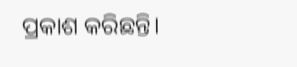ପ୍ରକାଶ କରିଛନ୍ତି।